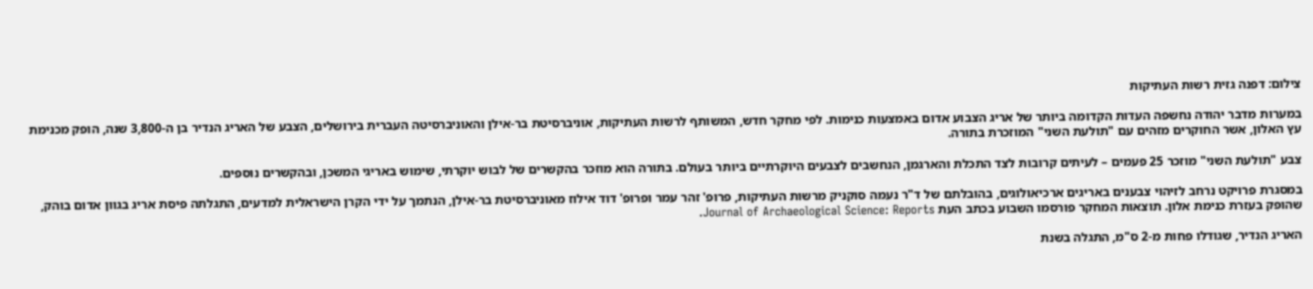צילום: דפנה גזית רשות העתיקות

במערות מדבר יהודה נחשפה העדות הקדומה ביותר של אריג הצבוע אדום באמצעות כנימות. לפי מחקר חדש, המשותף לרשות העתיקות, אוניברסיטת בר-אילן והאוניברסיטה העברית בירושלים, הצבע של האריג הנדיר בן ה-3,800 שנה, הופק מכנימת עץ האלון, אשר החוקרים מזהים עם "תולעת השני" המוזכרת בתורה.

צבע "תולעת השני" מוזכר 25 פעמים – לעיתים קרובות לצד התכלת והארגמן, הנחשבים לצבעים היוקרתיים ביותר בעולם. בתורה הוא מוזכר בהקשרים של לבוש יוקרתי, שימוש באריגי המשכן, ובהקשרים נוספים.

במסגרת פרויקט נרחב לזיהוי צבענים באריגים ארכיאולוגים, בהובלתם של ד"ר נעמה סוקניק מרשות העתיקות, פרופ' זהר עמר ופרופ' דוד אילוז מאוניברסיטת בר-אילן, הנתמך על ידי הקרן הישראלית למדעים, התגלתה פיסת אריג בגוון אדום בוהק, שהופק בעזרת כנימת אלון. תוצאות המחקר פורסמו השבוע בכתב העת Journal of Archaeological Science: Reports.

האריג הנדיר, שגודלו פחות מ-2 ס"מ, התגלה בשנת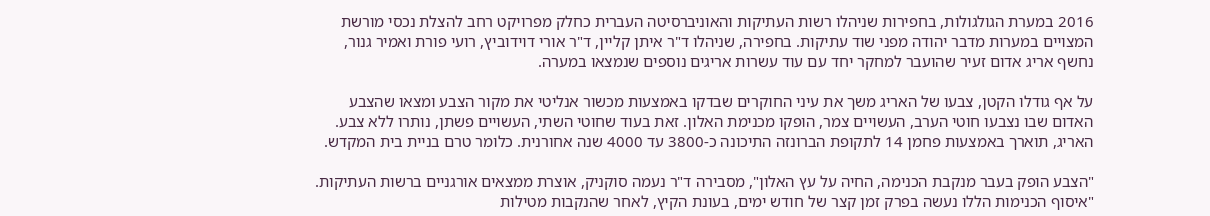2016 במערת הגולגולות, בחפירות שניהלו רשות העתיקות והאוניברסיטה העברית כחלק מפרויקט רחב להצלת נכסי מורשת המצויים במערות מדבר יהודה מפני שוד עתיקות. בחפירה, שניהלו ד"ר איתן קליין, ד"ר אורי דוידוביץ, רועי פורת ואמיר גנור, נחשף אריג אדום זעיר שהועבר למחקר יחד עם עוד עשרות אריגים נוספים שנמצאו במערה.

על אף גודלו הקטן, צבעו של האריג משך את עיני החוקרים שבדקו באמצעות מכשור אנליטי את מקור הצבע ומצאו שהצבע האדום שבו נצבעו חוטי הערב, העשויים צמר, הופקו מכנימת האלון. זאת בעוד שחוטי השתי, העשויים פשתן, נותרו ללא צבע. האריג, תוארך באמצעות פחמן 14 לתקופת הברונזה התיכונה כ-3800 עד 4000 שנה אחורנית. כלומר טרם בניית בית המקדש.

"הצבע הופק בעבר מנקבת הכנימה, החיה על עץ האלון", מסבירה ד"ר נעמה סוקניק, אוצרת ממצאים אורגניים ברשות העתיקות. "איסוף הכנימות הללו נעשה בפרק זמן קצר של חודש ימים, בעונת הקיץ, לאחר שהנקבות מטילות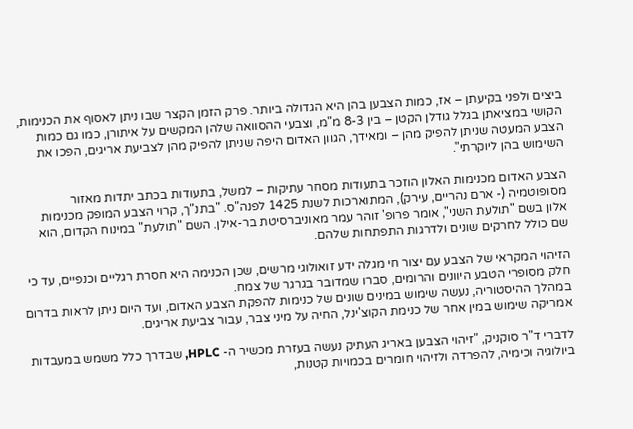ביצים ולפני בקיעתן – אז, כמות הצבען בהן היא הגדולה ביותר. פרק הזמן הקצר שבו ניתן לאסוף את הכנימות, הקושי במציאתן בגלל גודלן הקטן – בין 8-3 מ"מ, וצבעי ההסוואה שלהן המקשים על איתורן, כמו גם כמות הצבע המעטה שניתן להפיק מהן – ומאידך, הגוון האדום היפה שניתן להפיק מהן לצביעת אריגים, הפכו את השימוש בהן ליוקרתי".

הצבע האדום מכנימות האלון הוזכר בתעודות מסחר עתיקות – למשל, בתעודות בכתב יתדות מאזור מסופוטמיה (- ארם נהריים, עירק), המתוארכות לשנת 1425 לפנה"ס. "בתנ"ך, קרוי הצבע המופק מכנימות אלון בשם "תולעת השני", אומר פרופ' זוהר עמר מאוניברסיטת בר-אילן. השם "תולעת" במינוח הקדום, הוא שם כולל לחרקים שונים ולדרגות התפתחות שלהם.

הזיהוי המקראי של הצבע עם יצור חי מגלה ידע זואולוגי מרשים, שכן הכנימה היא חסרת רגליים וכנפיים, עד כי חלק מסופרי הטבע היוונים והרומים, סברו שמדובר בגרגר של צמח.
במהלך ההיסטוריה, נעשה שימוש במינים שונים של כנימות להפקת הצבע האדום, ועד היום ניתן לראות בדרום אמריקה שימוש במין אחר של כנימת הקוצ'ינל, החיה על מיני צבר, עבור צביעת אריגים.

לדברי ד"ר סוקניק, "זיהוי הצבען באריג העתיק נעשה בעזרת מכשיר ה- HPLC, שבדרך כלל משמש במעבדות ביולוגיה וכימיה, להפרדה ולזיהוי חומרים בכמויות קטנות,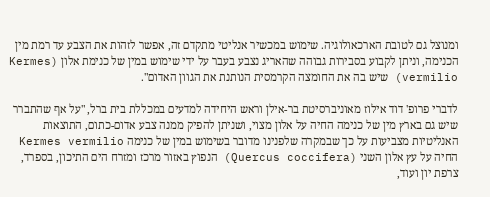ומנוצל גם לטובת הארכאולוגיה. שימוש במכשיר אנליטי מתקדם זה, אפשר לזהות את הצבע עד רמת מין הכנימה, וניתן לקבוע בסבירות גבוהה שהאריג נצבע בעבר על ידי שימוש במין של כנימת אלון (Kermes vermilio) שיש בה את החומצה הקרמסית הנותנת את הגוון האדום".

לדברי פרופ' דוד אילוז מאוניברסיטת בר-אילן וראש היחידה למדעים במכללת בית ברל, "על אף שהתברר שיש גם בארץ מין של כנימה החיה על אלון מצוי, ושניתן להפיק ממנה צבע אדום-כתום, התוצאות האנליטיות מצביעות על כך שבמקרה שלפנינו מדובר בשימוש במין של כנימה Kermes vermilio החיה על עץ אלון השני (Quercus coccifera) הנפוץ באזור מרכז ומזרח הים התיכון, בספרד, צרפת יון ועוד,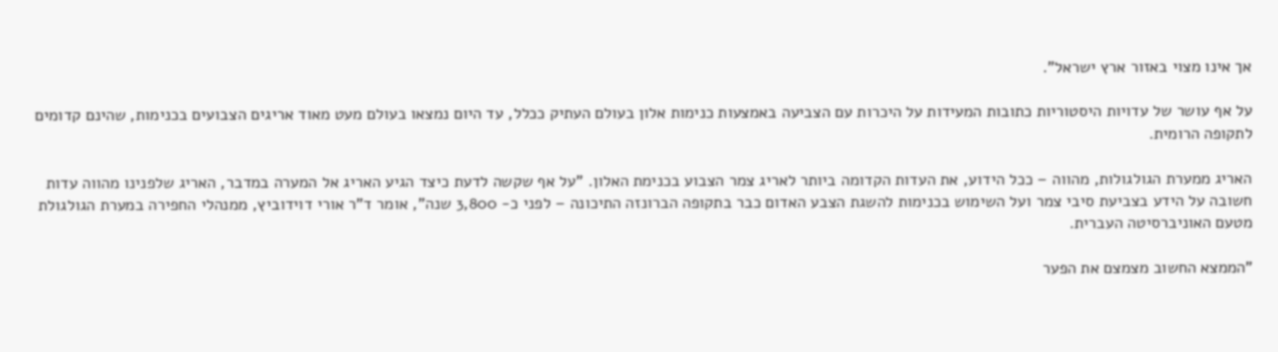אך אינו מצוי באזור ארץ ישראל".

על אף עושר של עדויות היסטוריות כתובות המעידות על היכרות עם הצביעה באמצעות כנימות אלון בעולם העתיק ככלל, עד היום נמצאו בעולם מעט מאוד אריגים הצבועים בכנימות, שהינם קדומים לתקופה הרומית.

האריג ממערת הגולגולות, מהווה – ככל הידוע, את העדות הקדומה ביותר לאריג צמר הצבוע בכנימת האלון. "על אף שקשה לדעת כיצד הגיע האריג אל המערה במדבר, האריג שלפנינו מהווה עדות חשובה על הידע בצביעת סיבי צמר ועל השימוש בכנימות להשגת הצבע האדום כבר בתקופה הברונזה התיכונה – לפני כ- 3,800 שנה", אומר ד"ר אורי דוידוביץ, ממנהלי החפירה במערת הגולגולת מטעם האוניברסיטה העברית.

"הממצא החשוב מצמצם את הפער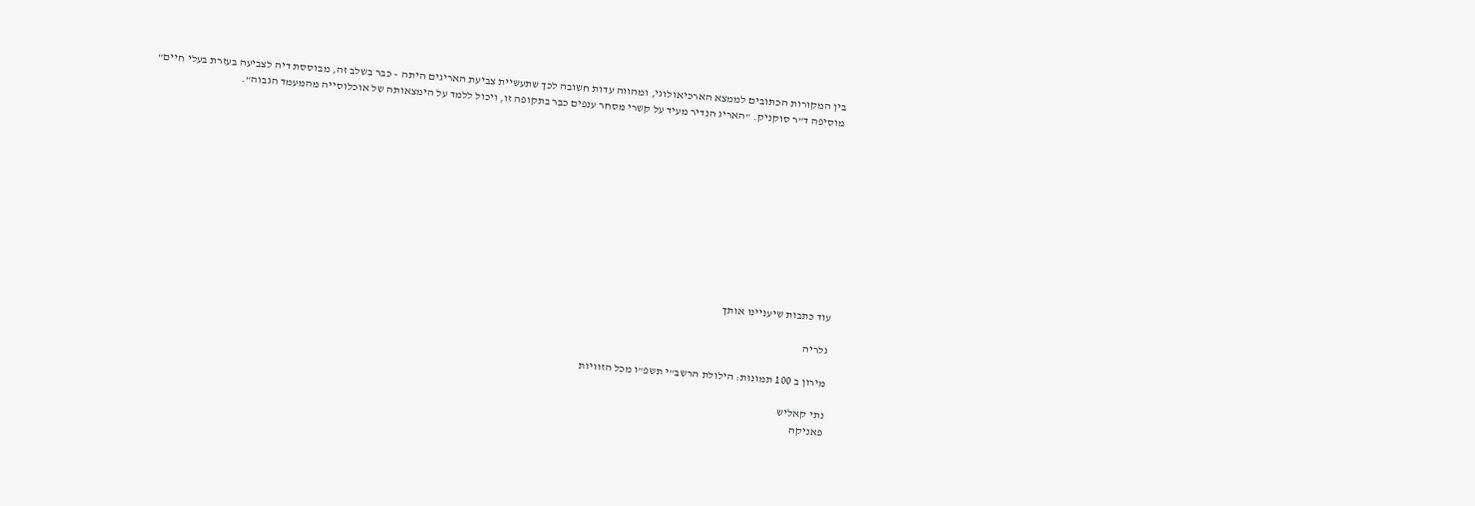בין המקורות הכתובים לממצא הארכיאולוגי, ומהווה עדות חשובה לכך שתעשיית צביעת האריגים היתה – כבר בשלב זה, מבוססת דיה לצביעה בעזרת בעלי חיים" מוסיפה ד"ר סוקניק. "האריג הנדיר מעיד על קשרי מסחר ענפים כבר בתקופה זו, ויכול ללמד על הימצאותה של אוכלוסייה מהמעמד הגבוה".











עוד כתבות שיעניינו אותך

גלריה

מירון ב 100 תמונות: הילולת הרשב"י תשפ"ו מכל הזוויות

נתי קאליש
פאניקה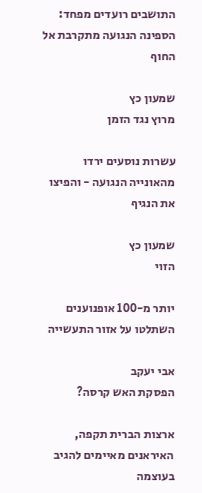התושבים רועדים מפחד: הספינה הנגועה מתקרבת אל החוף

שמעון כץ
מרוץ נגד הזמן

עשרות נוסעים ירדו מהאונייה הנגועה - והפיצו את הנגיף

שמעון כץ
הזוי

יותר מ-100 אופנוענים השתלטו על אזור התעשייה

אבי יעקב
הפסקת האש קרסה?

ארצות הברית תקפה, האיראנים מאיימים להגיב בעוצמה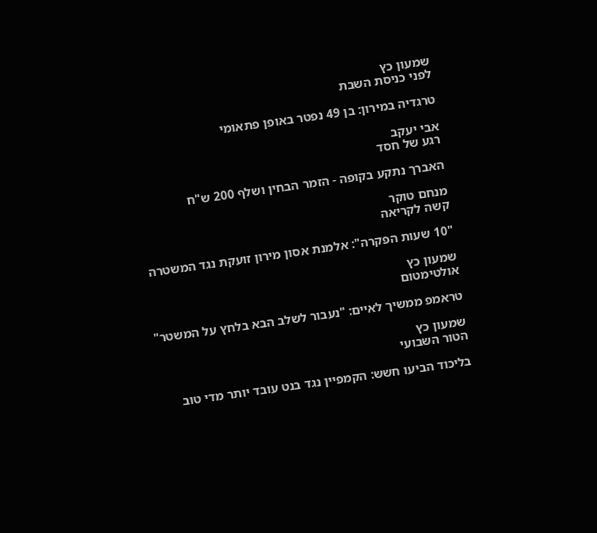שמעון כץ
לפני כניסת השבת

טרגדיה במירון: בן 49 נפטר באופן פתאומי

אבי יעקב
רגע של חסד

האברך נתקע בקופה - הזמר הבחין ושלף 200 ש"ח

מנחם טוקר
קשה לקריאה

"10 שעות הפקרה": אלמנת אסון מירון זועקת נגד המשטרה

שמעון כץ
אולטימטום

טראמפ ממשיך לאיים: "נעבור לשלב הבא בלחץ על המשטר"

שמעון כץ
הטור השבועי

בליכוד הביעו חשש: הקמפיין נגד בנט עובד יותר מדי טוב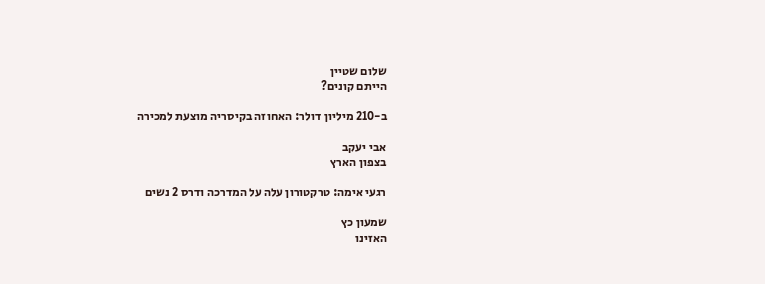שלום שטיין
הייתם קונים?

ב-210 מיליון דולר: האחוזה בקיסריה מוצעת למכירה

אבי יעקב
בצפון הארץ

רגעי אימה: טרקטורון עלה על המדרכה ודרס 2 נשים

שמעון כץ
האזינו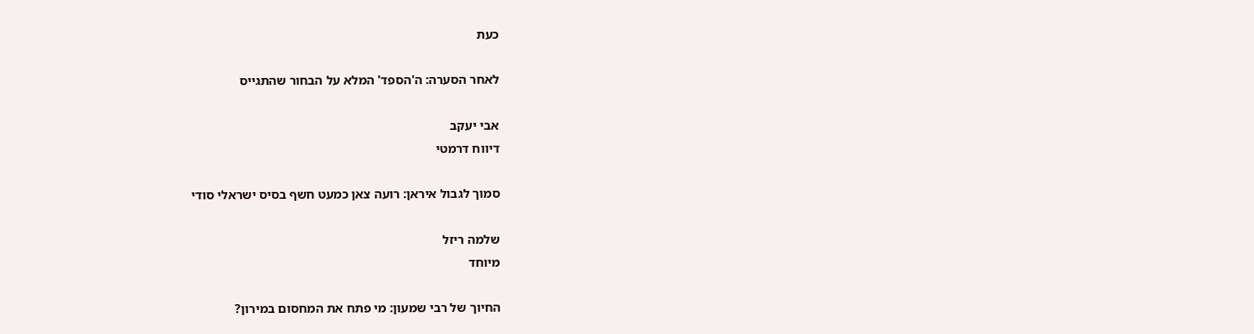כעת

לאחר הסערה: ה'הספד' המלא על הבחור שהתגייס

אבי יעקב
דיווח דרמטי

סמוך לגבול איראן: רועה צאן כמעט חשף בסיס ישראלי סודי

שלמה ריזל
מיוחד

החיוך של רבי שמעון: מי פתח את המחסום במירון?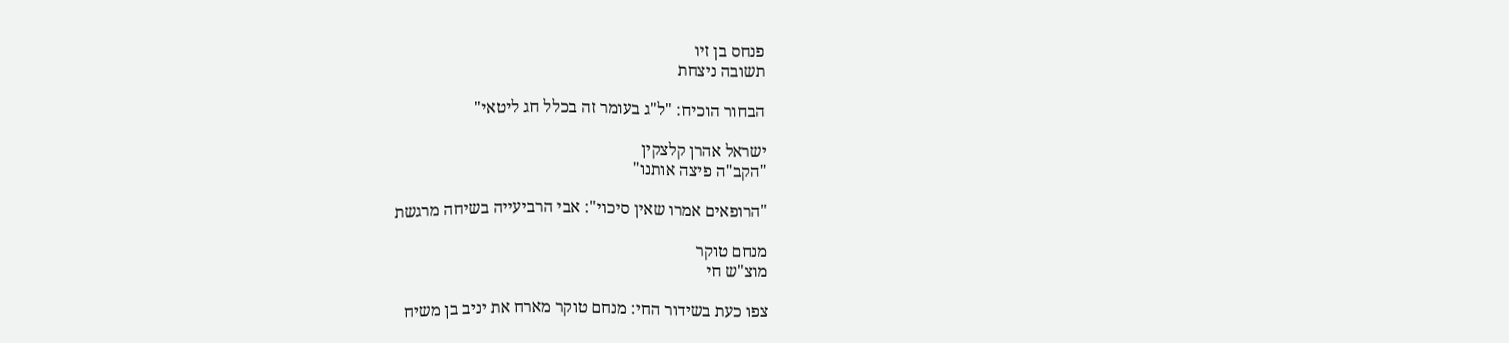פנחס בן זיו
תשובה ניצחת

הבחור הוכיח: "ל"ג בעומר זה בכלל חג ליטאי"

ישראל אהרן קלצקין
"הקב"ה פיצה אותנו"

"הרופאים אמרו שאין סיכוי": אבי הרביעייה בשיחה מרגשת

מנחם טוקר
מוצ"ש חי

צפו כעת בשידור החי: מנחם טוקר מארח את יניב בן משיח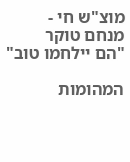מוצ"ש חי - מנחם טוקר
"הם יילחמו טוב"

המהומות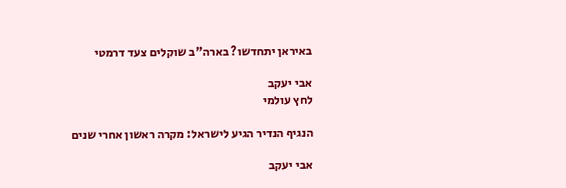באיראן יתחדשו? בארה"ב שוקלים צעד דרמטי

אבי יעקב
לחץ עולמי

הנגיף הנדיר הגיע לישראל: מקרה ראשון אחרי שנים

אבי יעקב